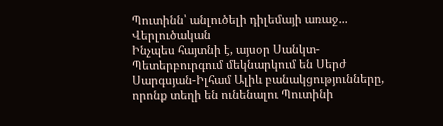Պուտինն՝ անլուծելի դիլեմայի առաջ...
Վերլուծական
Ինչպես հայտնի է, այսօր Սանկտ-Պետերբուրգում մեկնարկում են Սերժ Սարգսյան-Իլհամ Ալիև բանակցությունները, որոնք տեղի են ունենալու Պուտինի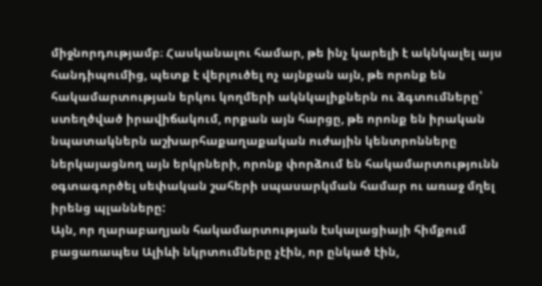միջնորդությամբ։ Հասկանալու համար, թե ինչ կարելի է ակնկալել այս հանդիպումից, պետք է վերլուծել ոչ այնքան այն, թե որոնք են հակամարտության երկու կողմերի ակնկալիքներն ու ձգտումները՝ ստեղծված իրավիճակում, որքան այն հարցը, թե որոնք են իրական նպատակներն աշխարհաքաղաքական ուժային կենտրոնները ներկայացնող այն երկրների, որոնք փորձում են հակամարտությունն օգտագործել սեփական շահերի սպասարկման համար ու առաջ մղել իրենց պլանները:
Այն, որ ղարաբաղյան հակամարտության էսկալացիայի հիմքում բացառապես Ալիևի նկրտումները չէին, որ ընկած էին,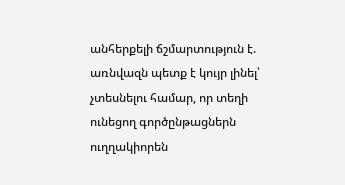անհերքելի ճշմարտություն է. առնվազն պետք է կույր լինել՝ չտեսնելու համար, որ տեղի ունեցող գործընթացներն ուղղակիորեն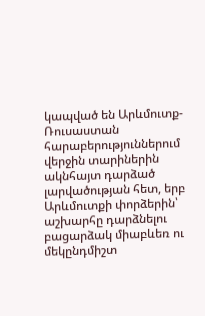կապված են Արևմուտք-Ռուսաստան հարաբերություններում վերջին տարիներին ակնհայտ դարձած լարվածության հետ, երբ Արևմուտքի փորձերին՝ աշխարհը դարձնելու բացարձակ միաբևեռ ու մեկընդմիշտ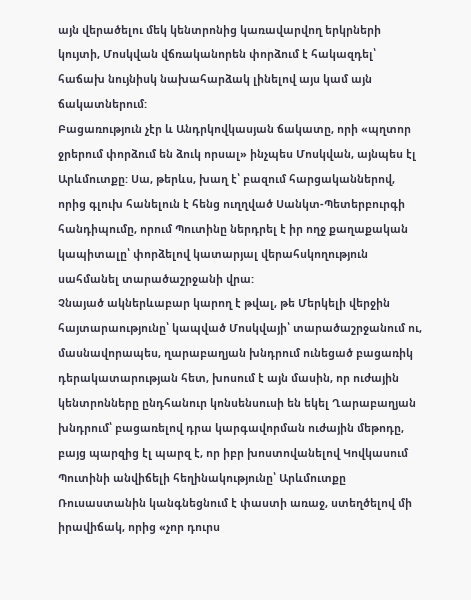այն վերածելու մեկ կենտրոնից կառավարվող երկրների կույտի, Մոսկվան վճռականորեն փորձում է հակազդել՝ հաճախ նույնիսկ նախահարձակ լինելով այս կամ այն ճակատներում:
Բացառություն չէր և Անդրկովկասյան ճակատը, որի «պղտոր ջրերում փորձում են ձուկ որսալ» ինչպես Մոսկվան, այնպես էլ Արևմուտքը: Սա, թերևս, խաղ է՝ բազում հարցականներով, որից գլուխ հանելուն է հենց ուղղված Սանկտ-Պետերբուրգի հանդիպումը, որում Պուտինը ներդրել է իր ողջ քաղաքական կապիտալը՝ փորձելով կատարյալ վերահսկողություն սահմանել տարածաշրջանի վրա:
Չնայած ակներևաբար կարող է թվալ, թե Մերկելի վերջին հայտարաությունը՝ կապված Մոսկվայի՝ տարածաշրջանում ու, մասնավորապես, ղարաբաղյան խնդրում ունեցած բացառիկ դերակատարության հետ, խոսում է այն մասին, որ ուժային կենտրոնները ընդհանուր կոնսենսուսի են եկել Ղարաբաղյան խնդրում՝ բացառելով դրա կարգավորման ուժային մեթոդը, բայց պարզից էլ պարզ է, որ իբր խոստովանելով Կովկասում Պուտինի անվիճելի հեղինակությունը՝ Արևմուտքը Ռուսաստանին կանգնեցնում է փաստի առաջ, ստեղծելով մի իրավիճակ, որից «չոր դուրս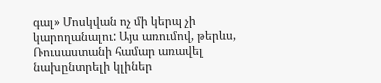գալ» Մոսկվան ոչ մի կերպ չի կարողանալու: Այս առումով, թերևս, Ռուսաստանի համար առավել նախընտրելի կլիներ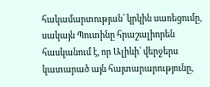հակամարտության՝ կրկին սառեցումը, սակայն Պուտինը հրաշալիորեն հասկանում է, որ Ալիևի՝ վերջերս կատարած այն հայտարարությունը,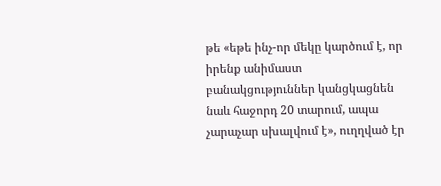թե «եթե ինչ-որ մեկը կարծում է, որ իրենք անիմաստ բանակցություններ կանցկացնեն նաև հաջորդ 20 տարում, ապա չարաչար սխալվում է», ուղղված էր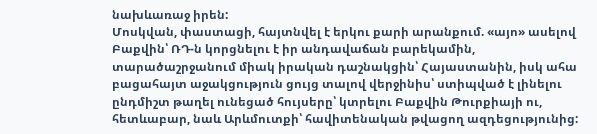նախևառաջ իրեն:
Մոսկվան, փաստացի, հայտնվել է երկու քարի արանքում. «այո» ասելով Բաքվին՝ ՌԴ-ն կորցնելու է իր անդավաճան բարեկամին, տարածաշրջանում միակ իրական դաշնակցին՝ Հայաստանին, իսկ ահա բացահայտ աջակցություն ցույց տալով վերջինիս՝ ստիպված է լինելու ընդմիշտ թաղել ունեցած հույսերը՝ կտրելու Բաքվին Թուրքիայի ու, հետևաբար, նաև Արևմուտքի՝ հավիտենական թվացող ազդեցությունից: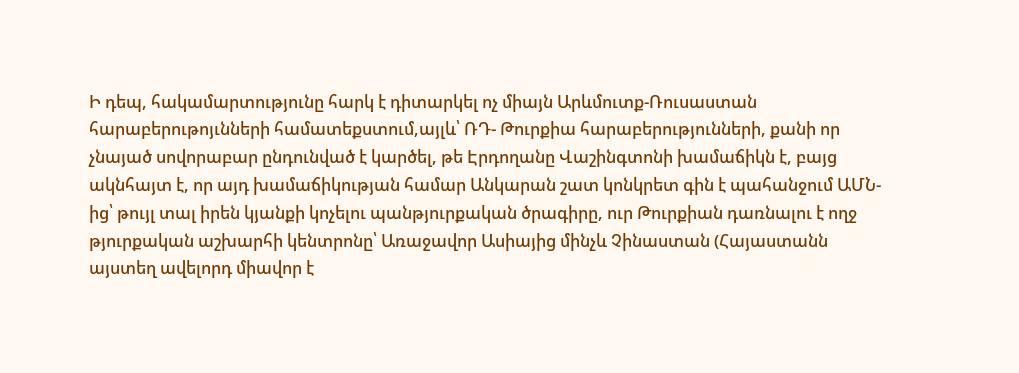Ի դեպ, հակամարտությունը հարկ է դիտարկել ոչ միայն Արևմուտք-Ռուսաստան հարաբերութոյւնների համատեքստում,այլև՝ ՌԴ- Թուրքիա հարաբերությունների, քանի որ չնայած սովորաբար ընդունված է կարծել, թե Էրդողանը Վաշինգտոնի խամաճիկն է, բայց ակնհայտ է, որ այդ խամաճիկության համար Անկարան շատ կոնկրետ գին է պահանջում ԱՄՆ-ից՝ թույլ տալ իրեն կյանքի կոչելու պանթյուրքական ծրագիրը, ուր Թուրքիան դառնալու է ողջ թյուրքական աշխարհի կենտրոնը՝ Առաջավոր Ասիայից մինչև Չինաստան (Հայաստանն այստեղ ավելորդ միավոր է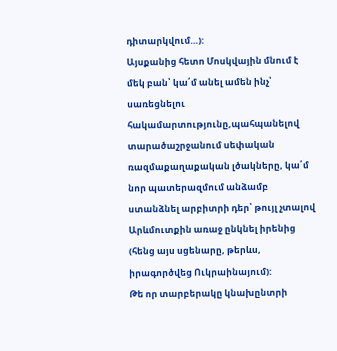դիտարկվում…):
Այսքանից հետո Մոսկվային մնում է մեկ բան՝ կա՛մ անել ամեն ինչ՝ սառեցնելու հակամարտությունը,պահպանելով տարածաշրջանում սեփական ռազմաքաղաքական լծակները, կա՛մ նոր պատերազմում անձամբ ստանձնել արբիտրի դեր՝ թույլ չտալով Արևմուտքին առաջ ընկնել իրենից (հենց այս սցենարը, թերևս, իրագործվեց Ուկրաինայում):
Թե որ տարբերակը կնախընտրի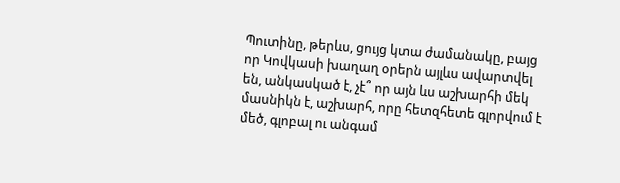Պուտինը, թերևս, ցույց կտա ժամանակը, բայց որ Կովկասի խաղաղ օրերն այլևս ավարտվել են, անկասկած է, չէ՞ որ այն ևս աշխարհի մեկ մասնիկն է, աշխարհ, որը հետզհետե գլորվում է մեծ, գլոբալ ու անգամ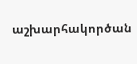աշխարհակործան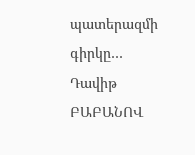պատերազմի գիրկը…
Դավիթ ԲԱԲԱՆՈՎ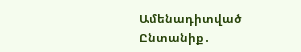Ամենադիտված
Ընտանիք․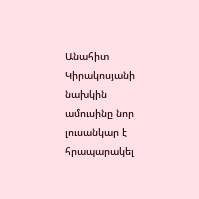Անահիտ Կիրակոսյանի նախկին ամուսինը նոր լուսանկար է հրապարակել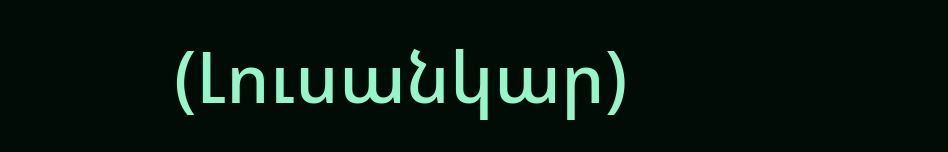(Լուսանկար)